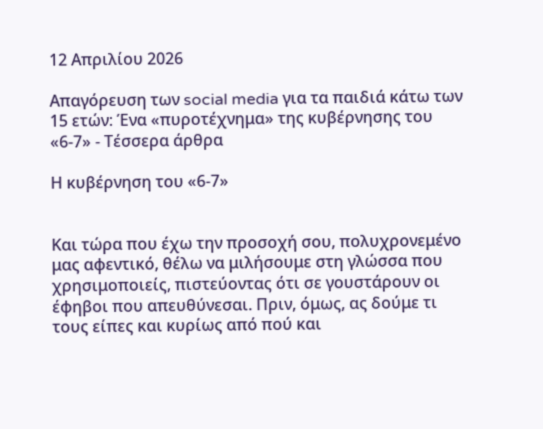12 Απριλίου 2026

Απαγόρευση των social media για τα παιδιά κάτω των 15 ετών: Ένα «πυροτέχνημα» της κυβέρνησης του «6-7» - Τέσσερα άρθρα

Η κυβέρνηση του «6-7»


Και τώρα που έχω την προσοχή σου, πολυχρονεμένο μας αφεντικό, θέλω να μιλήσουμε στη γλώσσα που χρησιμοποιείς, πιστεύοντας ότι σε γουστάρουν οι έφηβοι που απευθύνεσαι. Πριν, όμως, ας δούμε τι τους είπες και κυρίως από πού και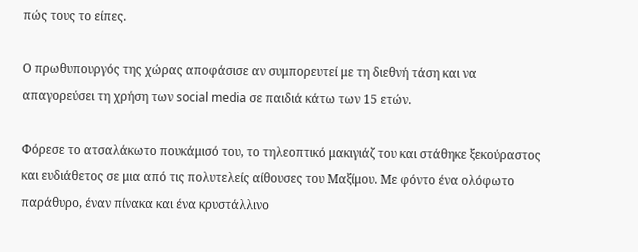πώς τους το είπες.

Ο πρωθυπουργός της χώρας αποφάσισε αν συμπορευτεί με τη διεθνή τάση και να απαγορεύσει τη χρήση των social media σε παιδιά κάτω των 15 ετών.

Φόρεσε το ατσαλάκωτο πουκάμισό του, το τηλεοπτικό μακιγιάζ του και στάθηκε ξεκούραστος και ευδιάθετος σε μια από τις πολυτελείς αίθουσες του Μαξίμου. Με φόντο ένα ολόφωτο παράθυρο, έναν πίνακα και ένα κρυστάλλινο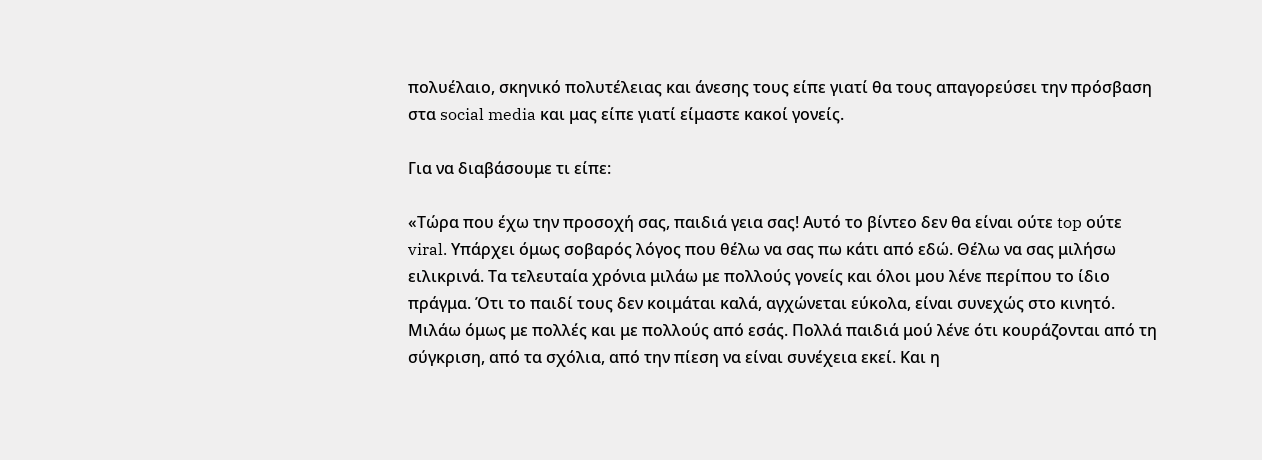πολυέλαιο, σκηνικό πολυτέλειας και άνεσης τους είπε γιατί θα τους απαγορεύσει την πρόσβαση στα social media και μας είπε γιατί είμαστε κακοί γονείς.

Για να διαβάσουμε τι είπε:

«Τώρα που έχω την προσοχή σας, παιδιά γεια σας! Αυτό το βίντεο δεν θα είναι ούτε top ούτε viral. Υπάρχει όμως σοβαρός λόγος που θέλω να σας πω κάτι από εδώ. Θέλω να σας μιλήσω ειλικρινά. Τα τελευταία χρόνια μιλάω με πολλούς γονείς και όλοι μου λένε περίπου το ίδιο πράγμα. Ότι το παιδί τους δεν κοιμάται καλά, αγχώνεται εύκολα, είναι συνεχώς στο κινητό. Μιλάω όμως με πολλές και με πολλούς από εσάς. Πολλά παιδιά μού λένε ότι κουράζονται από τη σύγκριση, από τα σχόλια, από την πίεση να είναι συνέχεια εκεί. Και η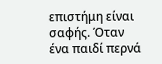επιστήμη είναι σαφής. Όταν ένα παιδί περνά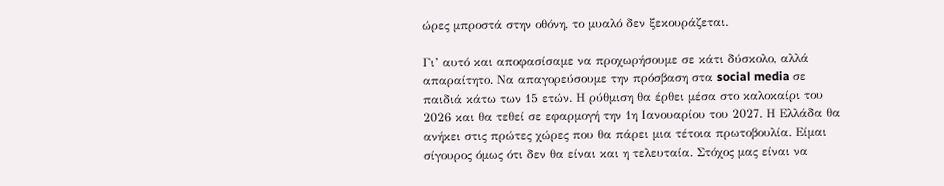ώρες μπροστά στην οθόνη, το μυαλό δεν ξεκουράζεται.

Γι’ αυτό και αποφασίσαμε να προχωρήσουμε σε κάτι δύσκολο, αλλά απαραίτητο. Να απαγορεύσουμε την πρόσβαση στα social media σε παιδιά κάτω των 15 ετών. Η ρύθμιση θα έρθει μέσα στο καλοκαίρι του 2026 και θα τεθεί σε εφαρμογή την 1η Ιανουαρίου του 2027. Η Ελλάδα θα ανήκει στις πρώτες χώρες που θα πάρει μια τέτοια πρωτοβουλία. Είμαι σίγουρος όμως ότι δεν θα είναι και η τελευταία. Στόχος μας είναι να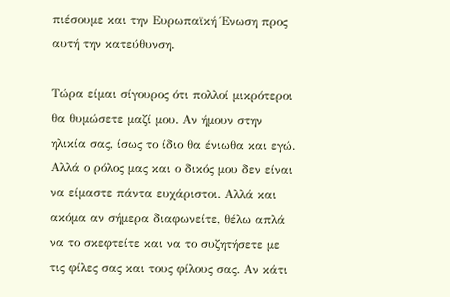πιέσουμε και την Ευρωπαϊκή Ένωση προς αυτή την κατεύθυνση.

Τώρα είμαι σίγουρος ότι πολλοί μικρότεροι θα θυμώσετε μαζί μου. Αν ήμουν στην ηλικία σας, ίσως το ίδιο θα ένιωθα και εγώ. Αλλά ο ρόλος μας και ο δικός μου δεν είναι να είμαστε πάντα ευχάριστοι. Αλλά και ακόμα αν σήμερα διαφωνείτε, θέλω απλά να το σκεφτείτε και να το συζητήσετε με τις φίλες σας και τους φίλους σας. Αν κάτι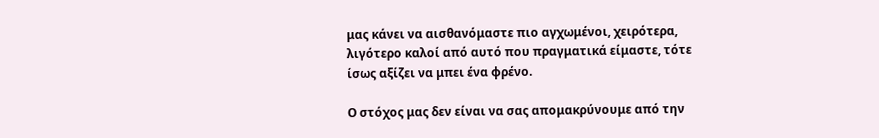μας κάνει να αισθανόμαστε πιο αγχωμένοι, χειρότερα, λιγότερο καλοί από αυτό που πραγματικά είμαστε, τότε ίσως αξίζει να μπει ένα φρένο.

Ο στόχος μας δεν είναι να σας απομακρύνουμε από την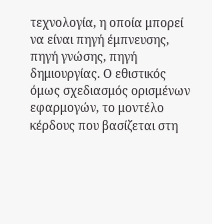τεχνολογία, η οποία μπορεί να είναι πηγή έμπνευσης, πηγή γνώσης, πηγή δημιουργίας. Ο εθιστικός όμως σχεδιασμός ορισμένων εφαρμογών, το μοντέλο κέρδους που βασίζεται στη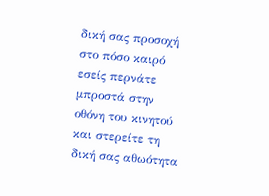δική σας προσοχή στο πόσο καιρό εσείς περνάτε μπροστά στην οθόνη του κινητού και στερείτε τη δική σας αθωότητα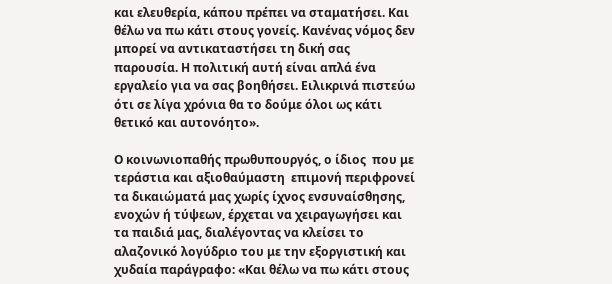και ελευθερία, κάπου πρέπει να σταματήσει. Και θέλω να πω κάτι στους γονείς. Κανένας νόμος δεν μπορεί να αντικαταστήσει τη δική σας παρουσία. Η πολιτική αυτή είναι απλά ένα εργαλείο για να σας βοηθήσει. Ειλικρινά πιστεύω ότι σε λίγα χρόνια θα το δούμε όλοι ως κάτι θετικό και αυτονόητο».

Ο κοινωνιοπαθής πρωθυπουργός, ο ίδιος  που με τεράστια και αξιοθαύμαστη  επιμονή περιφρονεί τα δικαιώματά μας χωρίς ίχνος ενσυναίσθησης, ενοχών ή τύψεων, έρχεται να χειραγωγήσει και τα παιδιά μας, διαλέγοντας να κλείσει το αλαζονικό λογύδριο του με την εξοργιστική και χυδαία παράγραφο: «Και θέλω να πω κάτι στους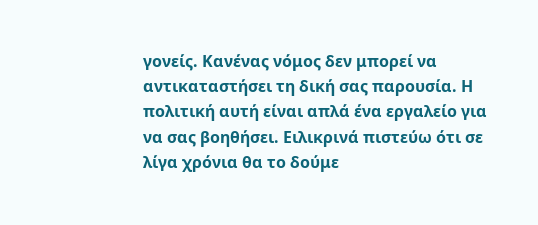γονείς. Κανένας νόμος δεν μπορεί να αντικαταστήσει τη δική σας παρουσία. Η πολιτική αυτή είναι απλά ένα εργαλείο για να σας βοηθήσει. Ειλικρινά πιστεύω ότι σε λίγα χρόνια θα το δούμε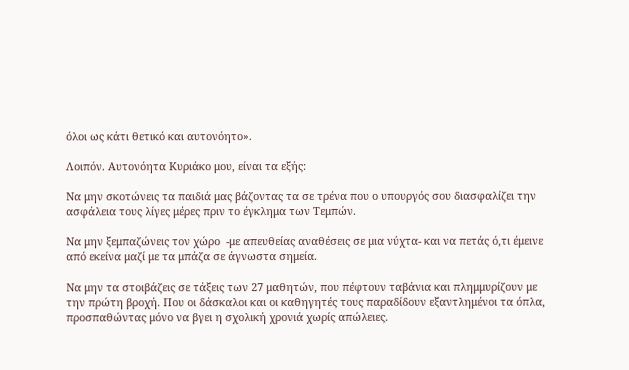όλοι ως κάτι θετικό και αυτονόητο».

Λοιπόν. Αυτονόητα Κυριάκο μου, είναι τα εξής:

Να μην σκοτώνεις τα παιδιά μας βάζοντας τα σε τρένα που ο υπουργός σου διασφαλίζει την ασφάλεια τους λίγες μέρες πριν το έγκλημα των Τεμπών.

Να μην ξεμπαζώνεις τον χώρο  -με απευθείας αναθέσεις σε μια νύχτα- και να πετάς ό,τι έμεινε από εκείνα μαζί με τα μπάζα σε άγνωστα σημεία.

Να μην τα στοιβάζεις σε τάξεις των 27 μαθητών, που πέφτουν ταβάνια και πλημμυρίζουν με την πρώτη βροχή. Που οι δάσκαλοι και οι καθηγητές τους παραδίδουν εξαντλημένοι τα όπλα, προσπαθώντας μόνο να βγει η σχολική χρονιά χωρίς απώλειες.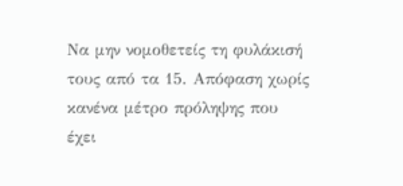Να μην νομοθετείς τη φυλάκισή τους από τα 15. Απόφαση χωρίς κανένα μέτρο πρόληψης που έχει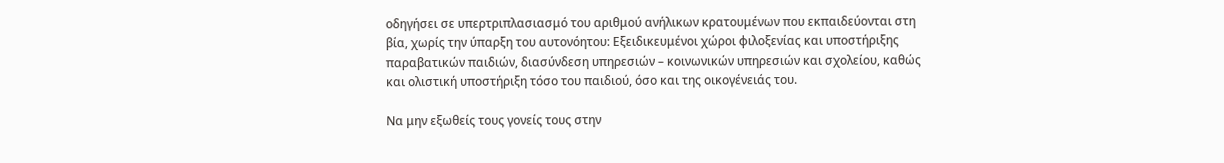οδηγήσει σε υπερτριπλασιασμό του αριθμού ανήλικων κρατουμένων που εκπαιδεύονται στη βία, χωρίς την ύπαρξη του αυτονόητου: Εξειδικευμένοι χώροι φιλοξενίας και υποστήριξης παραβατικών παιδιών, διασύνδεση υπηρεσιών – κοινωνικών υπηρεσιών και σχολείου, καθώς και ολιστική υποστήριξη τόσο του παιδιού, όσο και της οικογένειάς του.

Να μην εξωθείς τους γονείς τους στην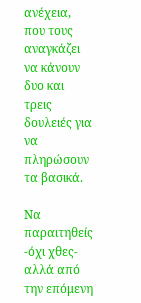ανέχεια, που τους αναγκάζει να κάνουν δυο και τρεις δουλειές για να πληρώσουν τα βασικά.

Να παραιτηθείς -όχι χθες- αλλά από την επόμενη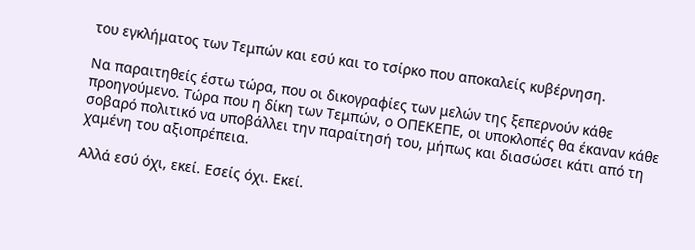του εγκλήματος των Τεμπών και εσύ και το τσίρκο που αποκαλείς κυβέρνηση.

Να παραιτηθείς έστω τώρα, που οι δικογραφίες των μελών της ξεπερνούν κάθε προηγούμενο. Τώρα που η δίκη των Τεμπών, ο ΟΠΕΚΕΠΕ, οι υποκλοπές θα έκαναν κάθε σοβαρό πολιτικό να υποβάλλει την παραίτησή του, μήπως και διασώσει κάτι από τη χαμένη του αξιοπρέπεια.

Αλλά εσύ όχι, εκεί. Εσείς όχι. Εκεί.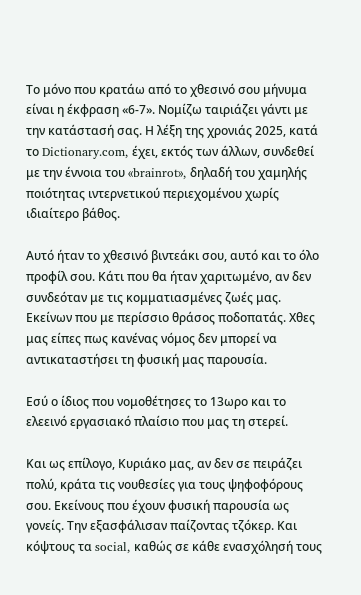Το μόνο που κρατάω από το χθεσινό σου μήνυμα είναι η έκφραση «6-7». Νομίζω ταιριάζει γάντι με την κατάστασή σας. Η λέξη της χρονιάς 2025, κατά το Dictionary.com, έχει, εκτός των άλλων, συνδεθεί με την έννοια του «brainrot», δηλαδή του χαμηλής ποιότητας ιντερνετικού περιεχομένου χωρίς ιδιαίτερο βάθος.

Αυτό ήταν το χθεσινό βιντεάκι σου, αυτό και το όλο προφίλ σου. Κάτι που θα ήταν χαριτωμένο, αν δεν συνδεόταν με τις κομματιασμένες ζωές μας. Εκείνων που με περίσσιο θράσος ποδοπατάς. Χθες μας είπες πως κανένας νόμος δεν μπορεί να αντικαταστήσει τη φυσική μας παρουσία.

Εσύ ο ίδιος που νομοθέτησες το 13ωρο και το ελεεινό εργασιακό πλαίσιο που μας τη στερεί.

Και ως επίλογο, Κυριάκο μας, αν δεν σε πειράζει πολύ, κράτα τις νουθεσίες για τους ψηφοφόρους σου. Εκείνους που έχουν φυσική παρουσία ως γονείς. Την εξασφάλισαν παίζοντας τζόκερ. Και κόψτους τα social, καθώς σε κάθε ενασχόλησή τους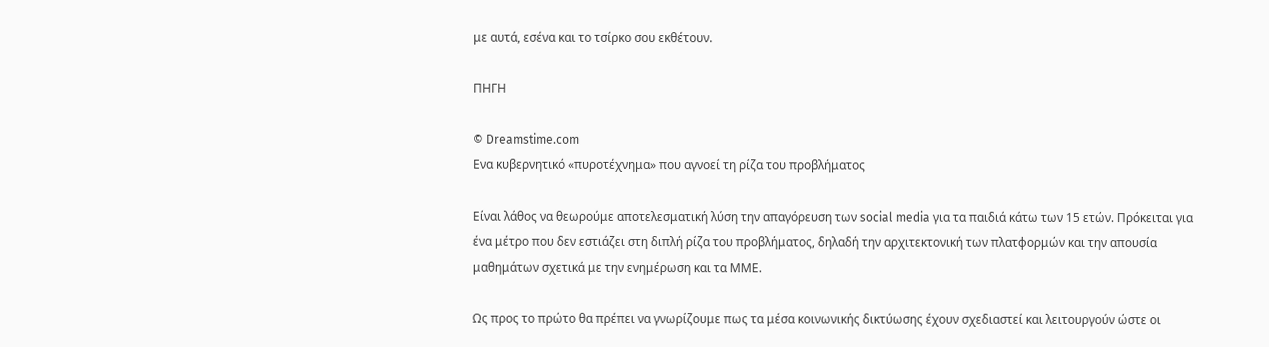με αυτά, εσένα και το τσίρκο σου εκθέτουν.

ΠΗΓΗ

© Dreamstime.com
Ενα κυβερνητικό «πυροτέχνημα» που αγνοεί τη ρίζα του προβλήματος

Είναι λάθος να θεωρούμε αποτελεσματική λύση την απαγόρευση των social media για τα παιδιά κάτω των 15 ετών. Πρόκειται για ένα μέτρο που δεν εστιάζει στη διπλή ρίζα του προβλήματος, δηλαδή την αρχιτεκτονική των πλατφορμών και την απουσία μαθημάτων σχετικά με την ενημέρωση και τα ΜΜΕ.

Ως προς το πρώτο θα πρέπει να γνωρίζουμε πως τα μέσα κοινωνικής δικτύωσης έχουν σχεδιαστεί και λειτουργούν ώστε οι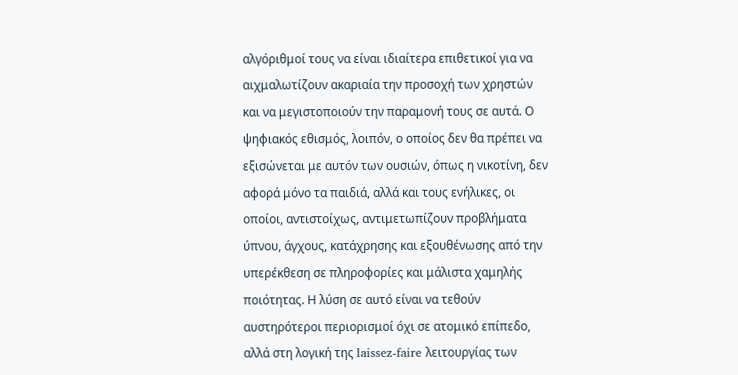αλγόριθμοί τους να είναι ιδιαίτερα επιθετικοί για να αιχμαλωτίζουν ακαριαία την προσοχή των χρηστών και να μεγιστοποιούν την παραμονή τους σε αυτά. Ο ψηφιακός εθισμός, λοιπόν, ο οποίος δεν θα πρέπει να εξισώνεται με αυτόν των ουσιών, όπως η νικοτίνη, δεν αφορά μόνο τα παιδιά, αλλά και τους ενήλικες, οι οποίοι, αντιστοίχως, αντιμετωπίζουν προβλήματα ύπνου, άγχους, κατάχρησης και εξουθένωσης από την υπερέκθεση σε πληροφορίες και μάλιστα χαμηλής ποιότητας. Η λύση σε αυτό είναι να τεθούν αυστηρότεροι περιορισμοί όχι σε ατομικό επίπεδο, αλλά στη λογική της laissez-faire λειτουργίας των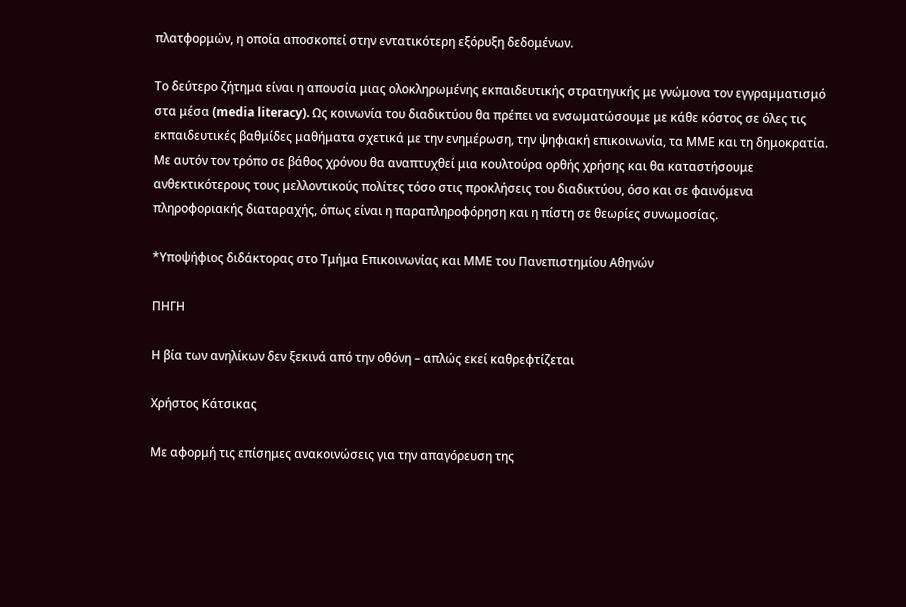πλατφορμών, η οποία αποσκοπεί στην εντατικότερη εξόρυξη δεδομένων.

Το δεύτερο ζήτημα είναι η απουσία μιας ολοκληρωμένης εκπαιδευτικής στρατηγικής με γνώμονα τον εγγραμματισμό στα μέσα (media literacy). Ως κοινωνία του διαδικτύου θα πρέπει να ενσωματώσουμε με κάθε κόστος σε όλες τις εκπαιδευτικές βαθμίδες μαθήματα σχετικά με την ενημέρωση, την ψηφιακή επικοινωνία, τα ΜΜΕ και τη δημοκρατία. Με αυτόν τον τρόπο σε βάθος χρόνου θα αναπτυχθεί μια κουλτούρα ορθής χρήσης και θα καταστήσουμε ανθεκτικότερους τους μελλοντικούς πολίτες τόσο στις προκλήσεις του διαδικτύου, όσο και σε φαινόμενα πληροφοριακής διαταραχής, όπως είναι η παραπληροφόρηση και η πίστη σε θεωρίες συνωμοσίας.

*Υποψήφιος διδάκτορας στο Τμήμα Επικοινωνίας και ΜΜΕ του Πανεπιστημίου Αθηνών

ΠΗΓΗ

Η βία των ανηλίκων δεν ξεκινά από την οθόνη – απλώς εκεί καθρεφτίζεται

Χρήστος Κάτσικας

Με αφορμή τις επίσημες ανακοινώσεις για την απαγόρευση της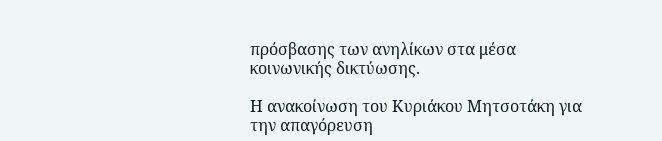πρόσβασης των ανηλίκων στα μέσα κοινωνικής δικτύωσης.

Η ανακοίνωση του Κυριάκου Μητσοτάκη για την απαγόρευση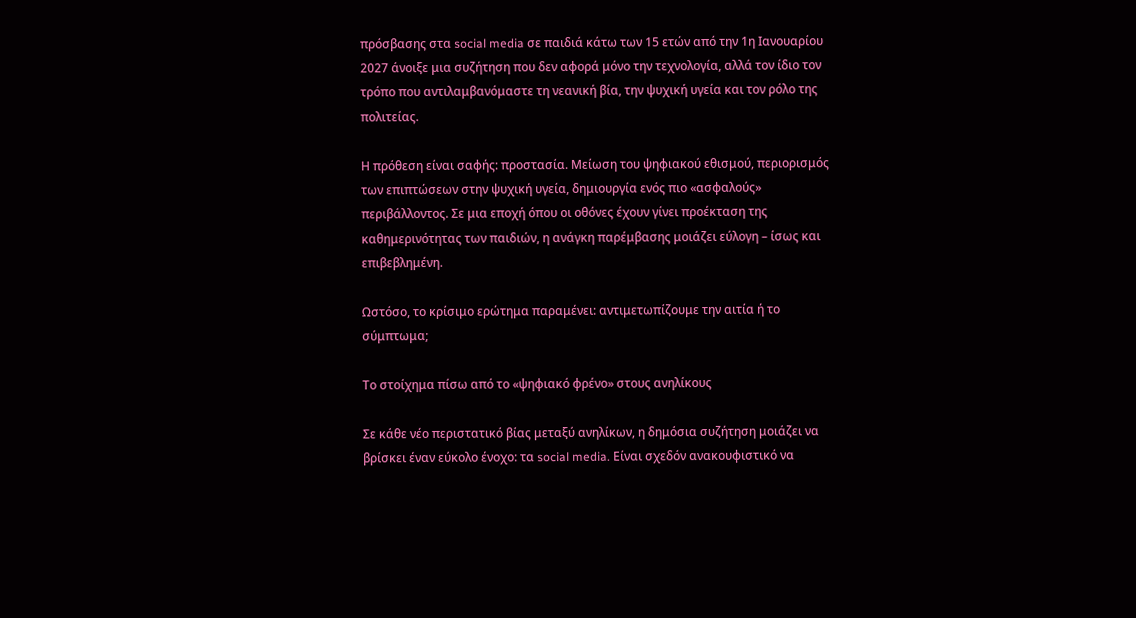πρόσβασης στα social media σε παιδιά κάτω των 15 ετών από την 1η Ιανουαρίου 2027 άνοιξε μια συζήτηση που δεν αφορά μόνο την τεχνολογία, αλλά τον ίδιο τον τρόπο που αντιλαμβανόμαστε τη νεανική βία, την ψυχική υγεία και τον ρόλο της πολιτείας.

Η πρόθεση είναι σαφής: προστασία. Μείωση του ψηφιακού εθισμού, περιορισμός των επιπτώσεων στην ψυχική υγεία, δημιουργία ενός πιο «ασφαλούς» περιβάλλοντος. Σε μια εποχή όπου οι οθόνες έχουν γίνει προέκταση της καθημερινότητας των παιδιών, η ανάγκη παρέμβασης μοιάζει εύλογη – ίσως και επιβεβλημένη.

Ωστόσο, το κρίσιμο ερώτημα παραμένει: αντιμετωπίζουμε την αιτία ή το σύμπτωμα;

Το στοίχημα πίσω από το «ψηφιακό φρένο» στους ανηλίκους

Σε κάθε νέο περιστατικό βίας μεταξύ ανηλίκων, η δημόσια συζήτηση μοιάζει να βρίσκει έναν εύκολο ένοχο: τα social media. Είναι σχεδόν ανακουφιστικό να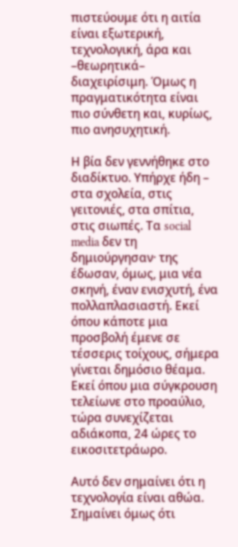πιστεύουμε ότι η αιτία είναι εξωτερική, τεχνολογική, άρα και –θεωρητικά– διαχειρίσιμη. Όμως η πραγματικότητα είναι πιο σύνθετη και, κυρίως, πιο ανησυχητική.

Η βία δεν γεννήθηκε στο διαδίκτυο. Υπήρχε ήδη – στα σχολεία, στις γειτονιές, στα σπίτια, στις σιωπές. Τα social media δεν τη δημιούργησαν· της έδωσαν, όμως, μια νέα σκηνή, έναν ενισχυτή, ένα πολλαπλασιαστή. Εκεί όπου κάποτε μια προσβολή έμενε σε τέσσερις τοίχους, σήμερα γίνεται δημόσιο θέαμα. Εκεί όπου μια σύγκρουση τελείωνε στο προαύλιο, τώρα συνεχίζεται αδιάκοπα, 24 ώρες το εικοσιτετράωρο.

Αυτό δεν σημαίνει ότι η τεχνολογία είναι αθώα. Σημαίνει όμως ότι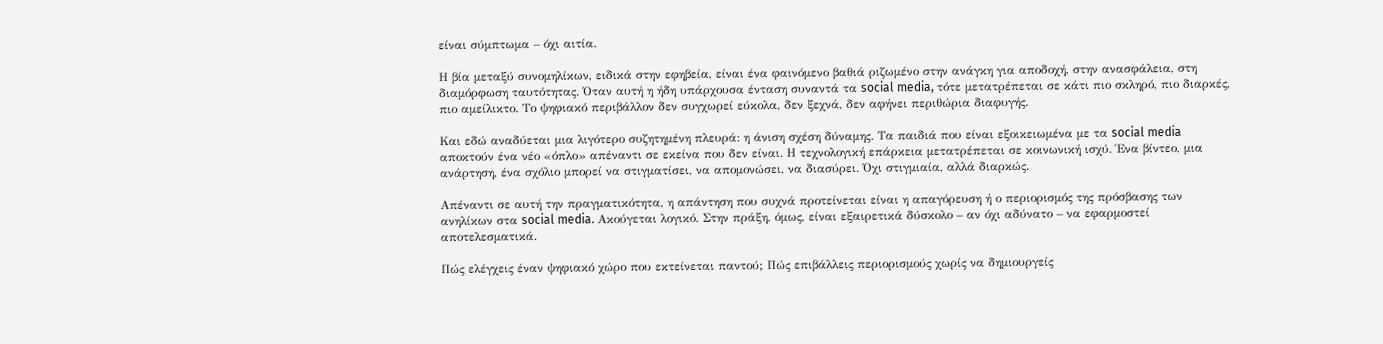είναι σύμπτωμα – όχι αιτία.

Η βία μεταξύ συνομηλίκων, ειδικά στην εφηβεία, είναι ένα φαινόμενο βαθιά ριζωμένο στην ανάγκη για αποδοχή, στην ανασφάλεια, στη διαμόρφωση ταυτότητας. Όταν αυτή η ήδη υπάρχουσα ένταση συναντά τα social media, τότε μετατρέπεται σε κάτι πιο σκληρό, πιο διαρκές, πιο αμείλικτο. Το ψηφιακό περιβάλλον δεν συγχωρεί εύκολα, δεν ξεχνά, δεν αφήνει περιθώρια διαφυγής.

Και εδώ αναδύεται μια λιγότερο συζητημένη πλευρά: η άνιση σχέση δύναμης. Τα παιδιά που είναι εξοικειωμένα με τα social media αποκτούν ένα νέο «όπλο» απέναντι σε εκείνα που δεν είναι. Η τεχνολογική επάρκεια μετατρέπεται σε κοινωνική ισχύ. Ένα βίντεο, μια ανάρτηση, ένα σχόλιο μπορεί να στιγματίσει, να απομονώσει, να διασύρει. Όχι στιγμιαία, αλλά διαρκώς.

Απέναντι σε αυτή την πραγματικότητα, η απάντηση που συχνά προτείνεται είναι η απαγόρευση ή ο περιορισμός της πρόσβασης των ανηλίκων στα social media. Ακούγεται λογικό. Στην πράξη, όμως, είναι εξαιρετικά δύσκολο – αν όχι αδύνατο – να εφαρμοστεί αποτελεσματικά.

Πώς ελέγχεις έναν ψηφιακό χώρο που εκτείνεται παντού; Πώς επιβάλλεις περιορισμούς χωρίς να δημιουργείς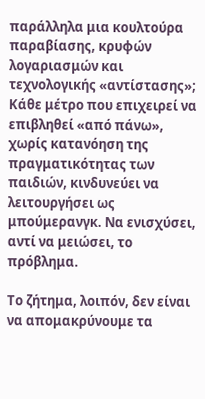παράλληλα μια κουλτούρα παραβίασης, κρυφών λογαριασμών και τεχνολογικής «αντίστασης»; Κάθε μέτρο που επιχειρεί να επιβληθεί «από πάνω», χωρίς κατανόηση της πραγματικότητας των παιδιών, κινδυνεύει να λειτουργήσει ως μπούμερανγκ. Να ενισχύσει, αντί να μειώσει, το πρόβλημα.

Το ζήτημα, λοιπόν, δεν είναι να απομακρύνουμε τα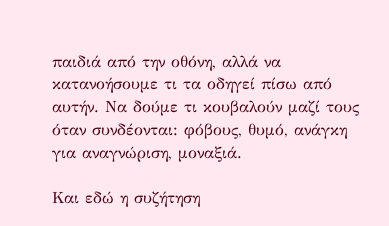παιδιά από την οθόνη, αλλά να κατανοήσουμε τι τα οδηγεί πίσω από αυτήν. Να δούμε τι κουβαλούν μαζί τους όταν συνδέονται: φόβους, θυμό, ανάγκη για αναγνώριση, μοναξιά.

Και εδώ η συζήτηση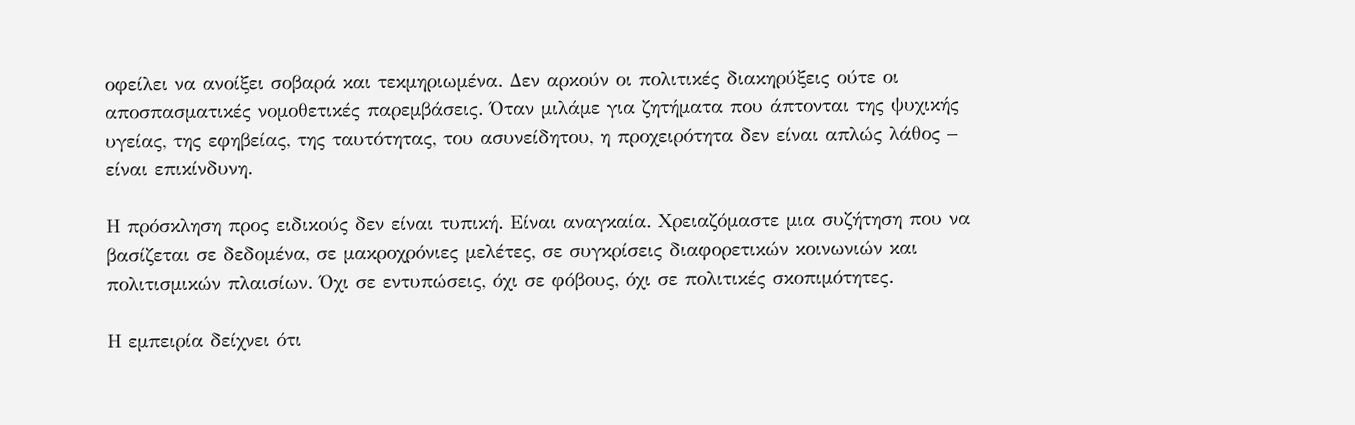οφείλει να ανοίξει σοβαρά και τεκμηριωμένα. Δεν αρκούν οι πολιτικές διακηρύξεις ούτε οι αποσπασματικές νομοθετικές παρεμβάσεις. Όταν μιλάμε για ζητήματα που άπτονται της ψυχικής υγείας, της εφηβείας, της ταυτότητας, του ασυνείδητου, η προχειρότητα δεν είναι απλώς λάθος – είναι επικίνδυνη.

Η πρόσκληση προς ειδικούς δεν είναι τυπική. Είναι αναγκαία. Χρειαζόμαστε μια συζήτηση που να βασίζεται σε δεδομένα, σε μακροχρόνιες μελέτες, σε συγκρίσεις διαφορετικών κοινωνιών και πολιτισμικών πλαισίων. Όχι σε εντυπώσεις, όχι σε φόβους, όχι σε πολιτικές σκοπιμότητες.

Η εμπειρία δείχνει ότι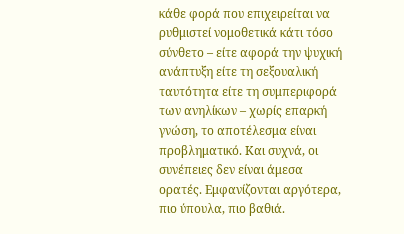κάθε φορά που επιχειρείται να ρυθμιστεί νομοθετικά κάτι τόσο σύνθετο – είτε αφορά την ψυχική ανάπτυξη είτε τη σεξουαλική ταυτότητα είτε τη συμπεριφορά των ανηλίκων – χωρίς επαρκή γνώση, το αποτέλεσμα είναι προβληματικό. Και συχνά, οι συνέπειες δεν είναι άμεσα ορατές. Εμφανίζονται αργότερα, πιο ύπουλα, πιο βαθιά.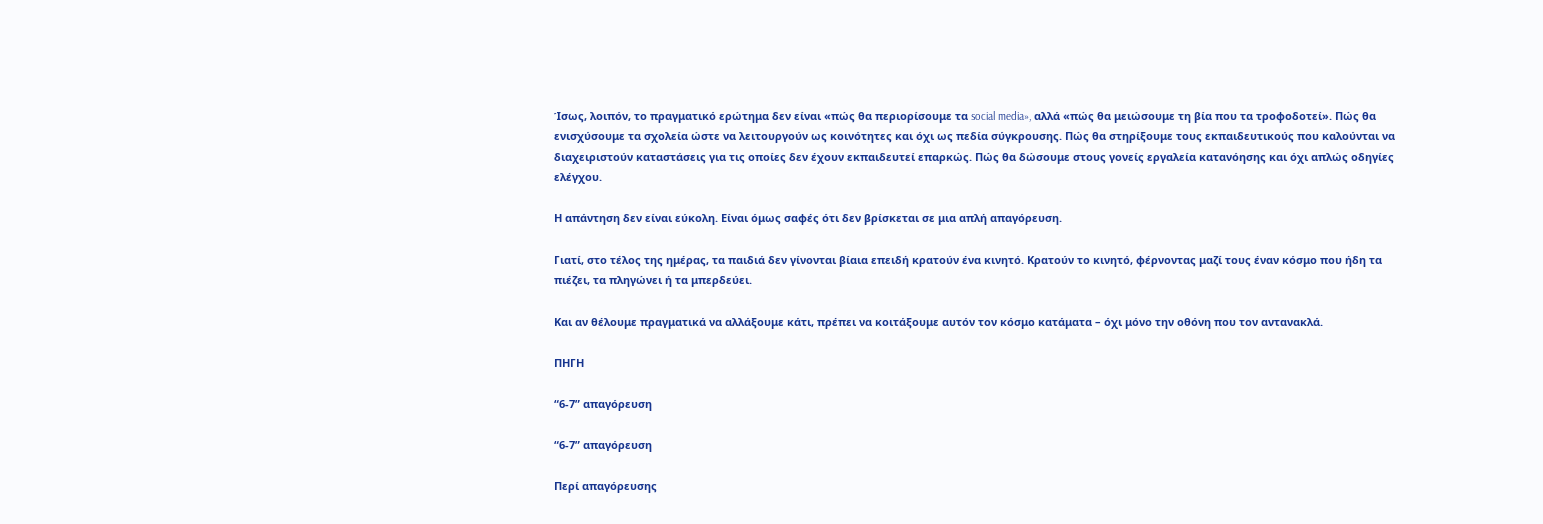Ίσως, λοιπόν, το πραγματικό ερώτημα δεν είναι «πώς θα περιορίσουμε τα social media», αλλά «πώς θα μειώσουμε τη βία που τα τροφοδοτεί». Πώς θα ενισχύσουμε τα σχολεία ώστε να λειτουργούν ως κοινότητες και όχι ως πεδία σύγκρουσης. Πώς θα στηρίξουμε τους εκπαιδευτικούς που καλούνται να διαχειριστούν καταστάσεις για τις οποίες δεν έχουν εκπαιδευτεί επαρκώς. Πώς θα δώσουμε στους γονείς εργαλεία κατανόησης και όχι απλώς οδηγίες ελέγχου.

Η απάντηση δεν είναι εύκολη. Είναι όμως σαφές ότι δεν βρίσκεται σε μια απλή απαγόρευση.

Γιατί, στο τέλος της ημέρας, τα παιδιά δεν γίνονται βίαια επειδή κρατούν ένα κινητό. Κρατούν το κινητό, φέρνοντας μαζί τους έναν κόσμο που ήδη τα πιέζει, τα πληγώνει ή τα μπερδεύει.

Και αν θέλουμε πραγματικά να αλλάξουμε κάτι, πρέπει να κοιτάξουμε αυτόν τον κόσμο κατάματα – όχι μόνο την οθόνη που τον αντανακλά.

ΠΗΓΗ

“6-7” απαγόρευση

“6-7” απαγόρευση

Περί απαγόρευσης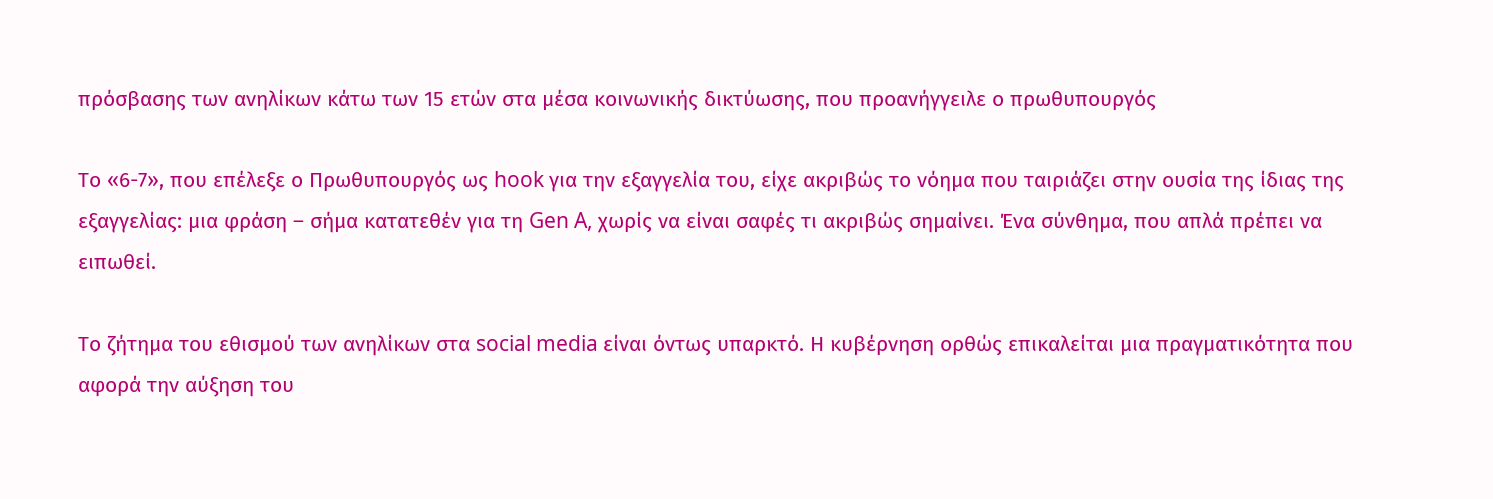πρόσβασης των ανηλίκων κάτω των 15 ετών στα μέσα κοινωνικής δικτύωσης, που προανήγγειλε ο πρωθυπουργός

Το «6-7», που επέλεξε ο Πρωθυπουργός ως hook για την εξαγγελία του, είχε ακριβώς το νόημα που ταιριάζει στην ουσία της ίδιας της εξαγγελίας: μια φράση – σήμα κατατεθέν για τη Gen A, χωρίς να είναι σαφές τι ακριβώς σημαίνει. Ένα σύνθημα, που απλά πρέπει να ειπωθεί.

Το ζήτημα του εθισμού των ανηλίκων στα social media είναι όντως υπαρκτό. Η κυβέρνηση ορθώς επικαλείται μια πραγματικότητα που αφορά την αύξηση του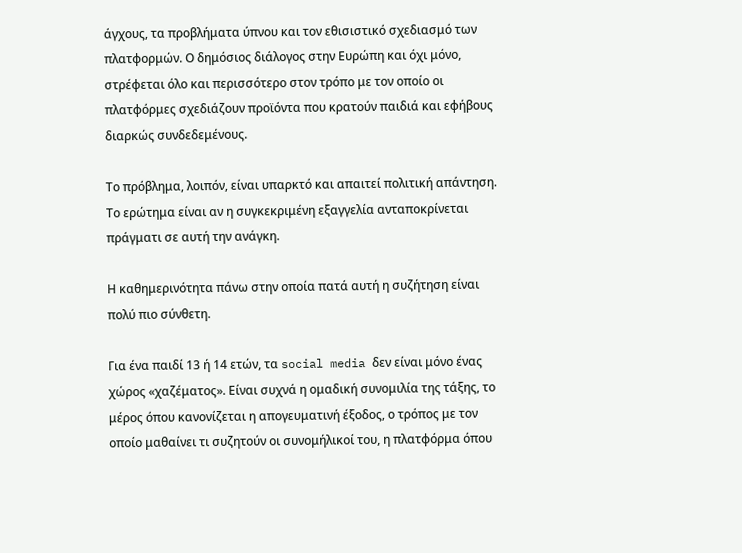άγχους, τα προβλήματα ύπνου και τον εθισιστικό σχεδιασμό των πλατφορμών. Ο δημόσιος διάλογος στην Ευρώπη και όχι μόνο, στρέφεται όλο και περισσότερο στον τρόπο με τον οποίο οι πλατφόρμες σχεδιάζουν προϊόντα που κρατούν παιδιά και εφήβους διαρκώς συνδεδεμένους.

Το πρόβλημα, λοιπόν, είναι υπαρκτό και απαιτεί πολιτική απάντηση. Το ερώτημα είναι αν η συγκεκριμένη εξαγγελία ανταποκρίνεται πράγματι σε αυτή την ανάγκη.

Η καθημερινότητα πάνω στην οποία πατά αυτή η συζήτηση είναι πολύ πιο σύνθετη.

Για ένα παιδί 13 ή 14 ετών, τα social media δεν είναι μόνο ένας χώρος «χαζέματος». Είναι συχνά η ομαδική συνομιλία της τάξης, το μέρος όπου κανονίζεται η απογευματινή έξοδος, ο τρόπος με τον οποίο μαθαίνει τι συζητούν οι συνομήλικοί του, η πλατφόρμα όπου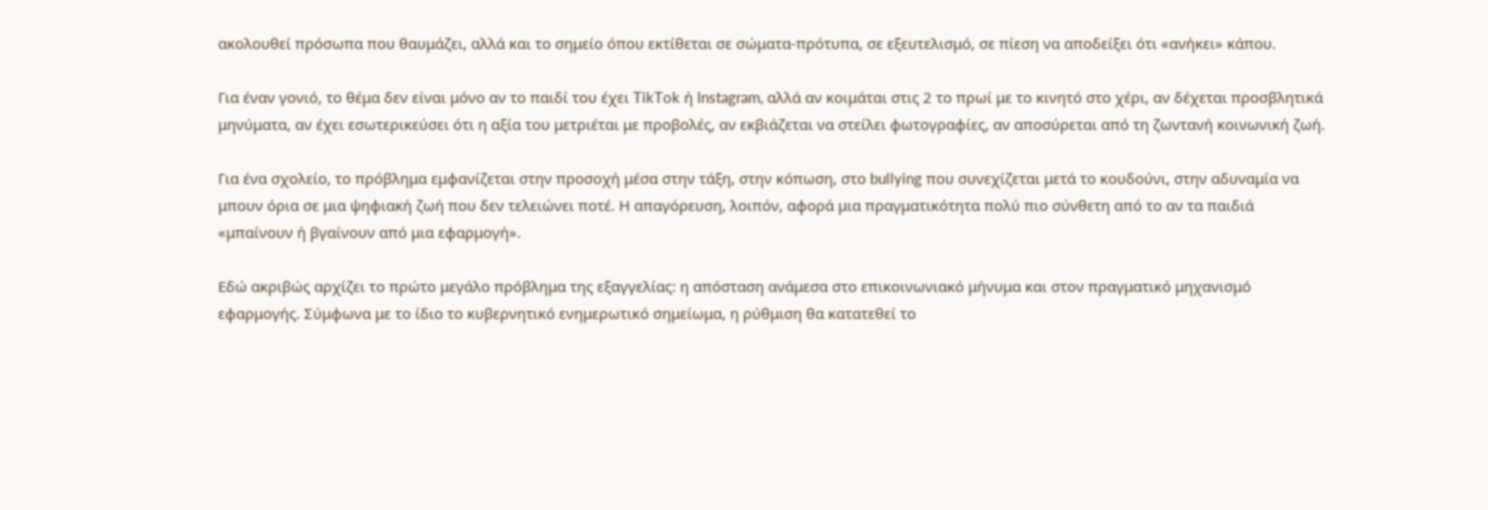ακολουθεί πρόσωπα που θαυμάζει, αλλά και το σημείο όπου εκτίθεται σε σώματα-πρότυπα, σε εξευτελισμό, σε πίεση να αποδείξει ότι «ανήκει» κάπου.

Για έναν γονιό, το θέμα δεν είναι μόνο αν το παιδί του έχει TikTok ή Instagram, αλλά αν κοιμάται στις 2 το πρωί με το κινητό στο χέρι, αν δέχεται προσβλητικά μηνύματα, αν έχει εσωτερικεύσει ότι η αξία του μετριέται με προβολές, αν εκβιάζεται να στείλει φωτογραφίες, αν αποσύρεται από τη ζωντανή κοινωνική ζωή.

Για ένα σχολείο, το πρόβλημα εμφανίζεται στην προσοχή μέσα στην τάξη, στην κόπωση, στο bullying που συνεχίζεται μετά το κουδούνι, στην αδυναμία να μπουν όρια σε μια ψηφιακή ζωή που δεν τελειώνει ποτέ. Η απαγόρευση, λοιπόν, αφορά μια πραγματικότητα πολύ πιο σύνθετη από το αν τα παιδιά «μπαίνουν ή βγαίνουν από μια εφαρμογή».

Εδώ ακριβώς αρχίζει το πρώτο μεγάλο πρόβλημα της εξαγγελίας: η απόσταση ανάμεσα στο επικοινωνιακό μήνυμα και στον πραγματικό μηχανισμό εφαρμογής. Σύμφωνα με το ίδιο το κυβερνητικό ενημερωτικό σημείωμα, η ρύθμιση θα κατατεθεί το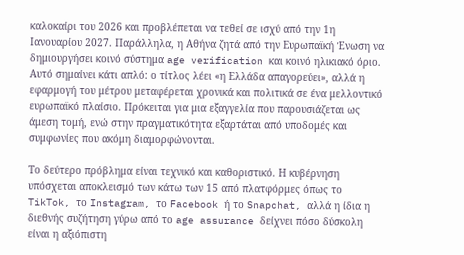καλοκαίρι του 2026 και προβλέπεται να τεθεί σε ισχύ από την 1η Ιανουαρίου 2027. Παράλληλα, η Αθήνα ζητά από την Ευρωπαϊκή Ένωση να δημιουργήσει κοινό σύστημα age verification και κοινό ηλικιακό όριο. Αυτό σημαίνει κάτι απλό: ο τίτλος λέει «η Ελλάδα απαγορεύει», αλλά η εφαρμογή του μέτρου μεταφέρεται χρονικά και πολιτικά σε ένα μελλοντικό ευρωπαϊκό πλαίσιο. Πρόκειται για μια εξαγγελία που παρουσιάζεται ως άμεση τομή, ενώ στην πραγματικότητα εξαρτάται από υποδομές και συμφωνίες που ακόμη διαμορφώνονται.

Το δεύτερο πρόβλημα είναι τεχνικό και καθοριστικό. Η κυβέρνηση υπόσχεται αποκλεισμό των κάτω των 15 από πλατφόρμες όπως το TikTok, το Instagram, το Facebook ή το Snapchat, αλλά η ίδια η διεθνής συζήτηση γύρω από το age assurance δείχνει πόσο δύσκολη είναι η αξιόπιστη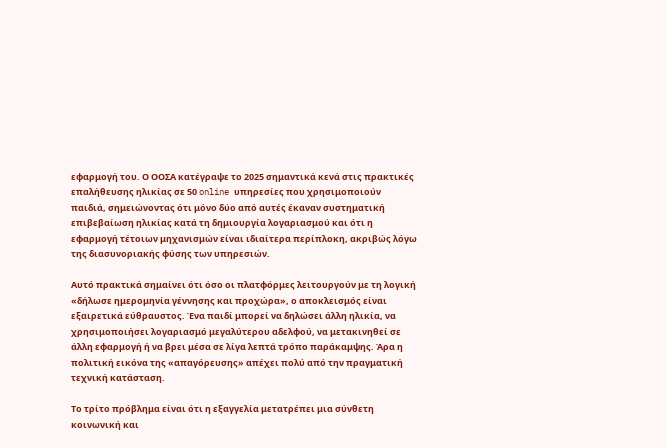εφαρμογή του. Ο ΟΟΣΑ κατέγραψε το 2025 σημαντικά κενά στις πρακτικές επαλήθευσης ηλικίας σε 50 online υπηρεσίες που χρησιμοποιούν παιδιά, σημειώνοντας ότι μόνο δύο από αυτές έκαναν συστηματική επιβεβαίωση ηλικίας κατά τη δημιουργία λογαριασμού και ότι η εφαρμογή τέτοιων μηχανισμών είναι ιδιαίτερα περίπλοκη, ακριβώς λόγω της διασυνοριακής φύσης των υπηρεσιών.

Αυτό πρακτικά σημαίνει ότι όσο οι πλατφόρμες λειτουργούν με τη λογική «δήλωσε ημερομηνία γέννησης και προχώρα», ο αποκλεισμός είναι εξαιρετικά εύθραυστος. Ένα παιδί μπορεί να δηλώσει άλλη ηλικία, να χρησιμοποιήσει λογαριασμό μεγαλύτερου αδελφού, να μετακινηθεί σε άλλη εφαρμογή ή να βρει μέσα σε λίγα λεπτά τρόπο παράκαμψης. Άρα η πολιτική εικόνα της «απαγόρευσης» απέχει πολύ από την πραγματική τεχνική κατάσταση.

Το τρίτο πρόβλημα είναι ότι η εξαγγελία μετατρέπει μια σύνθετη κοινωνική και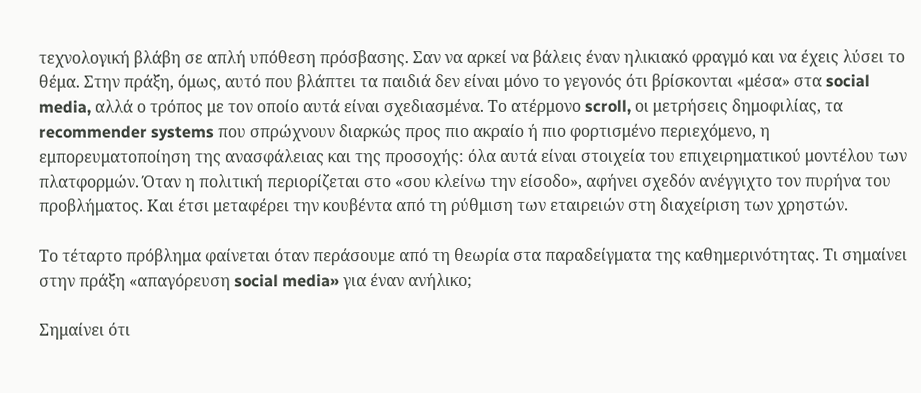τεχνολογική βλάβη σε απλή υπόθεση πρόσβασης. Σαν να αρκεί να βάλεις έναν ηλικιακό φραγμό και να έχεις λύσει το θέμα. Στην πράξη, όμως, αυτό που βλάπτει τα παιδιά δεν είναι μόνο το γεγονός ότι βρίσκονται «μέσα» στα social media, αλλά ο τρόπος με τον οποίο αυτά είναι σχεδιασμένα. Το ατέρμονο scroll, οι μετρήσεις δημοφιλίας, τα recommender systems που σπρώχνουν διαρκώς προς πιο ακραίο ή πιο φορτισμένο περιεχόμενο, η εμπορευματοποίηση της ανασφάλειας και της προσοχής: όλα αυτά είναι στοιχεία του επιχειρηματικού μοντέλου των πλατφορμών. Όταν η πολιτική περιορίζεται στο «σου κλείνω την είσοδο», αφήνει σχεδόν ανέγγιχτο τον πυρήνα του προβλήματος. Και έτσι μεταφέρει την κουβέντα από τη ρύθμιση των εταιρειών στη διαχείριση των χρηστών.

Το τέταρτο πρόβλημα φαίνεται όταν περάσουμε από τη θεωρία στα παραδείγματα της καθημερινότητας. Τι σημαίνει στην πράξη «απαγόρευση social media» για έναν ανήλικο;

Σημαίνει ότι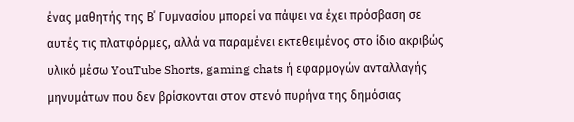ένας μαθητής της Β΄ Γυμνασίου μπορεί να πάψει να έχει πρόσβαση σε αυτές τις πλατφόρμες, αλλά να παραμένει εκτεθειμένος στο ίδιο ακριβώς υλικό μέσω YouTube Shorts, gaming chats ή εφαρμογών ανταλλαγής μηνυμάτων που δεν βρίσκονται στον στενό πυρήνα της δημόσιας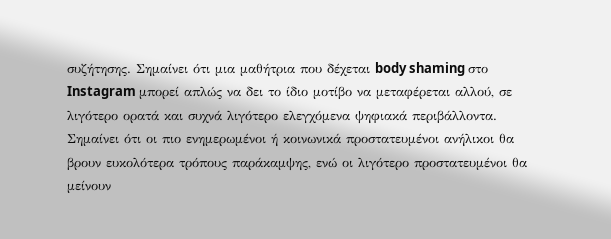συζήτησης. Σημαίνει ότι μια μαθήτρια που δέχεται body shaming στο Instagram μπορεί απλώς να δει το ίδιο μοτίβο να μεταφέρεται αλλού, σε λιγότερο ορατά και συχνά λιγότερο ελεγχόμενα ψηφιακά περιβάλλοντα. Σημαίνει ότι οι πιο ενημερωμένοι ή κοινωνικά προστατευμένοι ανήλικοι θα βρουν ευκολότερα τρόπους παράκαμψης, ενώ οι λιγότερο προστατευμένοι θα μείνουν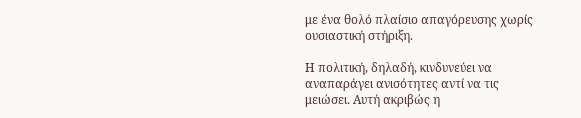με ένα θολό πλαίσιο απαγόρευσης χωρίς ουσιαστική στήριξη.

Η πολιτική, δηλαδή, κινδυνεύει να αναπαράγει ανισότητες αντί να τις μειώσει. Αυτή ακριβώς η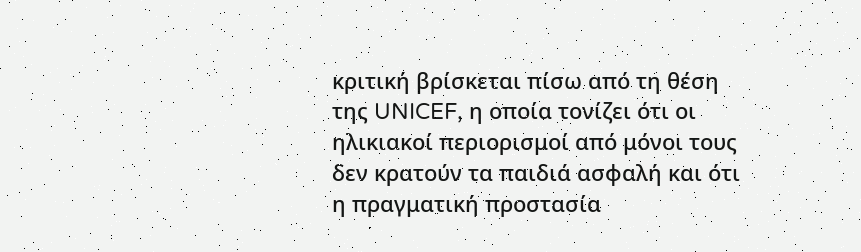κριτική βρίσκεται πίσω από τη θέση της UNICEF, η οποία τονίζει ότι οι ηλικιακοί περιορισμοί από μόνοι τους δεν κρατούν τα παιδιά ασφαλή και ότι η πραγματική προστασία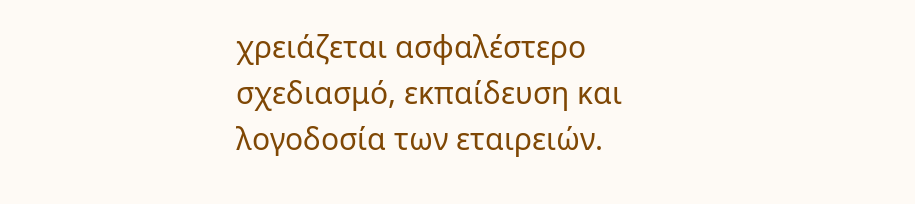χρειάζεται ασφαλέστερο σχεδιασμό, εκπαίδευση και λογοδοσία των εταιρειών.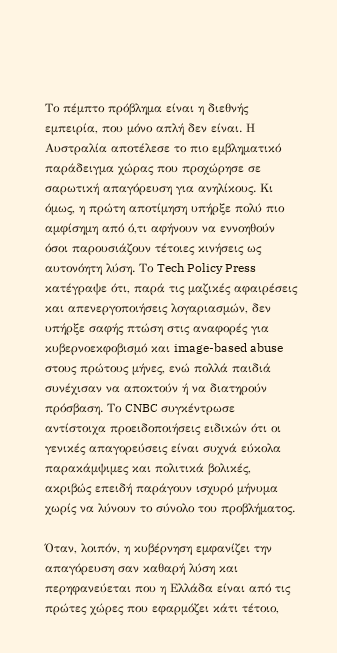Το πέμπτο πρόβλημα είναι η διεθνής εμπειρία, που μόνο απλή δεν είναι. Η Αυστραλία αποτέλεσε το πιο εμβληματικό παράδειγμα χώρας που προχώρησε σε σαρωτική απαγόρευση για ανηλίκους. Κι όμως, η πρώτη αποτίμηση υπήρξε πολύ πιο αμφίσημη από ό,τι αφήνουν να εννοηθούν όσοι παρουσιάζουν τέτοιες κινήσεις ως αυτονόητη λύση. Το Tech Policy Press κατέγραψε ότι, παρά τις μαζικές αφαιρέσεις και απενεργοποιήσεις λογαριασμών, δεν υπήρξε σαφής πτώση στις αναφορές για κυβερνοεκφοβισμό και image-based abuse στους πρώτους μήνες, ενώ πολλά παιδιά συνέχισαν να αποκτούν ή να διατηρούν πρόσβαση. Το CNBC συγκέντρωσε αντίστοιχα προειδοποιήσεις ειδικών ότι οι γενικές απαγορεύσεις είναι συχνά εύκολα παρακάμψιμες και πολιτικά βολικές, ακριβώς επειδή παράγουν ισχυρό μήνυμα χωρίς να λύνουν το σύνολο του προβλήματος.

Όταν, λοιπόν, η κυβέρνηση εμφανίζει την απαγόρευση σαν καθαρή λύση και περηφανεύεται που η Ελλάδα είναι από τις πρώτες χώρες που εφαρμόζει κάτι τέτοιο,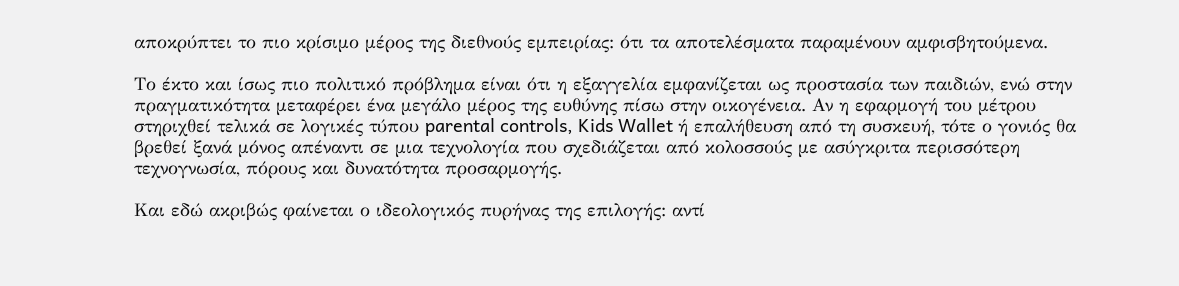αποκρύπτει το πιο κρίσιμο μέρος της διεθνούς εμπειρίας: ότι τα αποτελέσματα παραμένουν αμφισβητούμενα.

Το έκτο και ίσως πιο πολιτικό πρόβλημα είναι ότι η εξαγγελία εμφανίζεται ως προστασία των παιδιών, ενώ στην πραγματικότητα μεταφέρει ένα μεγάλο μέρος της ευθύνης πίσω στην οικογένεια. Αν η εφαρμογή του μέτρου στηριχθεί τελικά σε λογικές τύπου parental controls, Kids Wallet ή επαλήθευση από τη συσκευή, τότε ο γονιός θα βρεθεί ξανά μόνος απέναντι σε μια τεχνολογία που σχεδιάζεται από κολοσσούς με ασύγκριτα περισσότερη τεχνογνωσία, πόρους και δυνατότητα προσαρμογής.

Και εδώ ακριβώς φαίνεται ο ιδεολογικός πυρήνας της επιλογής: αντί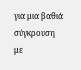για μια βαθιά σύγκρουση με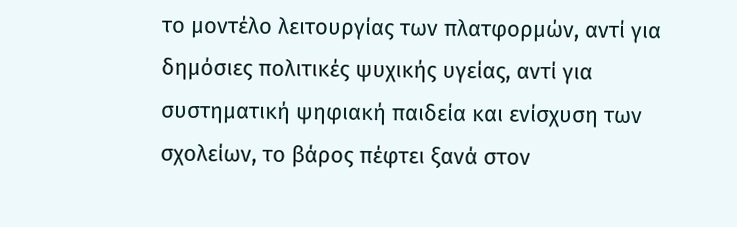το μοντέλο λειτουργίας των πλατφορμών, αντί για δημόσιες πολιτικές ψυχικής υγείας, αντί για συστηματική ψηφιακή παιδεία και ενίσχυση των σχολείων, το βάρος πέφτει ξανά στον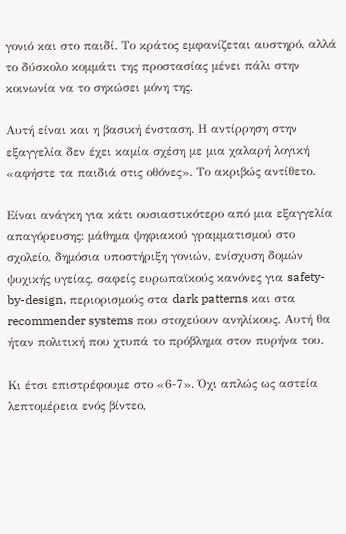γονιό και στο παιδί. Το κράτος εμφανίζεται αυστηρό, αλλά το δύσκολο κομμάτι της προστασίας μένει πάλι στην κοινωνία να το σηκώσει μόνη της.

Αυτή είναι και η βασική ένσταση. Η αντίρρηση στην εξαγγελία δεν έχει καμία σχέση με μια χαλαρή λογική «αφήστε τα παιδιά στις οθόνες». Το ακριβώς αντίθετο.

Είναι ανάγκη για κάτι ουσιαστικότερο από μια εξαγγελία απαγόρευσης: μάθημα ψηφιακού γραμματισμού στο σχολείο, δημόσια υποστήριξη γονιών, ενίσχυση δομών ψυχικής υγείας, σαφείς ευρωπαϊκούς κανόνες για safety-by-design, περιορισμούς στα dark patterns και στα recommender systems που στοχεύουν ανηλίκους. Αυτή θα ήταν πολιτική που χτυπά το πρόβλημα στον πυρήνα του.

Κι έτσι επιστρέφουμε στο «6-7». Όχι απλώς ως αστεία λεπτομέρεια ενός βίντεο,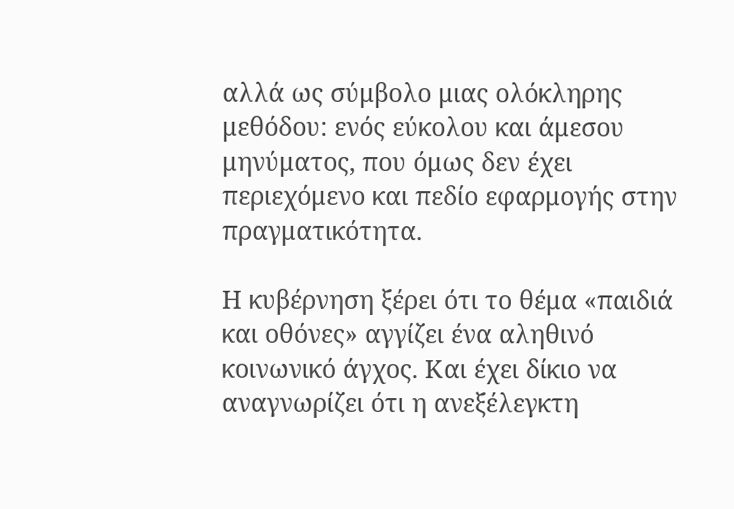αλλά ως σύμβολο μιας ολόκληρης μεθόδου: ενός εύκολου και άμεσου μηνύματος, που όμως δεν έχει περιεχόμενο και πεδίο εφαρμογής στην πραγματικότητα.

Η κυβέρνηση ξέρει ότι το θέμα «παιδιά και οθόνες» αγγίζει ένα αληθινό κοινωνικό άγχος. Και έχει δίκιο να αναγνωρίζει ότι η ανεξέλεγκτη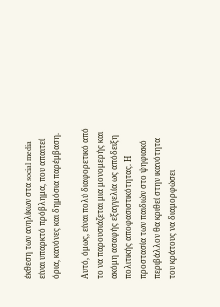έκθεση των ανηλίκων στα social media είναι υπαρκτό πρόβλημα, που απαιτεί όρια, κανόνες και δημόσια παρέμβαση.

Αυτό, όμως, είναι πολύ διαφορετικό από το να παρουσιάζεται μια μονομερής και ακόμη ασαφής εξαγγελία ως απόδειξη πολιτικής αποφασιστικότητας. Η προστασία των παιδιών στο ψηφιακό περιβάλλον θα κριθεί στην ικανότητα του κράτους να διαμορφώσει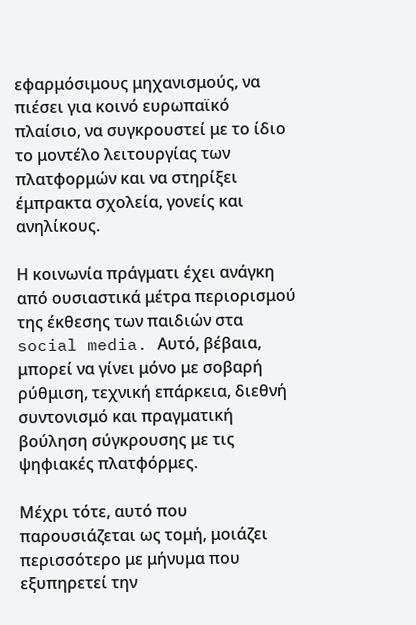εφαρμόσιμους μηχανισμούς, να πιέσει για κοινό ευρωπαϊκό πλαίσιο, να συγκρουστεί με το ίδιο το μοντέλο λειτουργίας των πλατφορμών και να στηρίξει έμπρακτα σχολεία, γονείς και ανηλίκους.

Η κοινωνία πράγματι έχει ανάγκη από ουσιαστικά μέτρα περιορισμού της έκθεσης των παιδιών στα social media. Αυτό, βέβαια, μπορεί να γίνει μόνο με σοβαρή ρύθμιση, τεχνική επάρκεια, διεθνή συντονισμό και πραγματική βούληση σύγκρουσης με τις ψηφιακές πλατφόρμες.

Μέχρι τότε, αυτό που παρουσιάζεται ως τομή, μοιάζει περισσότερο με μήνυμα που εξυπηρετεί την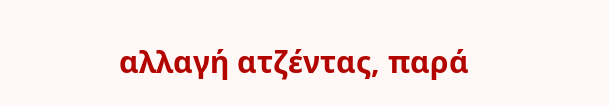αλλαγή ατζέντας, παρά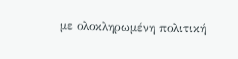με ολοκληρωμένη πολιτική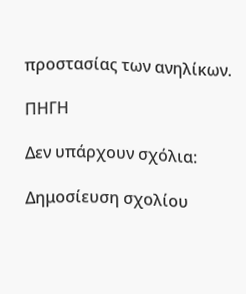προστασίας των ανηλίκων.

ΠΗΓΗ

Δεν υπάρχουν σχόλια:

Δημοσίευση σχολίου